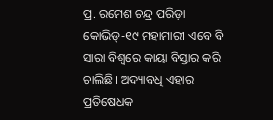ପ୍ର. ରମେଶ ଚନ୍ଦ୍ର ପରିଡ଼ା
କୋଭିଡ୍-୧୯ ମହାମାରୀ ଏବେ ବି ସାରା ବିଶ୍ୱରେ କାୟା ବିସ୍ତାର କରି ଚାଲିଛି। ଅଦ୍ୟାବଧି ଏହାର ପ୍ରତିଷେଧକ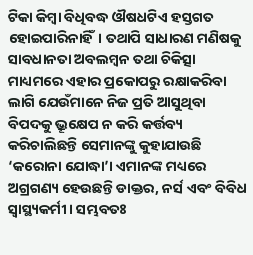ଟିକା କିମ୍ବା ବିଧିବଦ୍ଧ ଔଷଧଟିଏ ହସ୍ତଗତ ହୋଇପାରିନାହିଁ। ତଥାପି ସାଧାରଣ ମଣିଷକୁ ସାବଧାନତା ଅବଲମ୍ବନ ତଥା ଚିକିତ୍ସା ମାଧ୍ୟମରେ ଏହାର ପ୍ରକୋପରୁ ରକ୍ଷାକରିବା ଲାଗି ଯେଉଁମାନେ ନିଜ ପ୍ରତି ଆସୁଥିବା ବିପଦକୁ ଭ୍ରୂକ୍ଷେପ ନ କରି କର୍ତ୍ତବ୍ୟ କରିଚାଲିଛନ୍ତି ସେମାନଙ୍କୁ କୁହାଯାଉଛି ‘କରୋନା ଯୋଦ୍ଧା’। ଏମାନଙ୍କ ମଧ୍ୟରେ ଅଗ୍ରଗଣ୍ୟ ହେଉଛନ୍ତି ଡାକ୍ତର, ନର୍ସ ଏବଂ ବିବିଧ ସ୍ବାସ୍ଥ୍ୟକର୍ମୀ। ସମ୍ଭବତଃ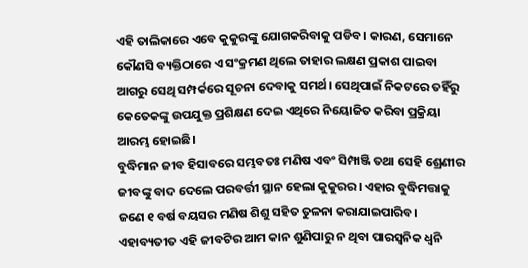ଏହି ତାଲିକାରେ ଏବେ କୁକୁରଙ୍କୁ ଯୋଗକରିବାକୁ ପଡିବ। କାରଣ, ସେମାନେ କୌଣସି ବ୍ୟକ୍ତିଠାରେ ଏ ସଂକ୍ରମଣ ଥିଲେ ତାହାର ଲକ୍ଷଣ ପ୍ରକାଶ ପାଇବା ଆଗରୁ ସେଥି ସମ୍ପର୍କରେ ସୂଚନା ଦେବାକୁ ସମର୍ଥ। ସେଥିପାଇଁ ନିକଟରେ ତହିଁରୁ କେତେକଙ୍କୁ ଉପଯୁକ୍ତ ପ୍ରଶିକ୍ଷଣ ଦେଇ ଏଥିରେ ନିୟୋଜିତ କରିବା ପ୍ରକ୍ରିୟା ଆରମ୍ଭ ହୋଇଛି।
ବୁଦ୍ଧିମାନ ଜୀବ ହିସାବରେ ସମ୍ଭବତଃ ମଣିଷ ଏବଂ ସିମ୍ପାଞ୍ଜି ତଥା ସେହି ଶ୍ରେଣୀର ଜୀବଙ୍କୁ ବାଦ ଦେଲେ ପରବର୍ତ୍ତୀ ସ୍ଥାନ ହେଲା କୁକୁରର। ଏହାର ବୁଦ୍ଧିମତ୍ତାକୁ ଜଣେ ୧ ବର୍ଷ ବୟସର ମଣିଷ ଶିଶୁ ସହିତ ତୁଳନା କରାଯାଇପାରିବ। ଏହାବ୍ୟତୀତ ଏହି ଜୀବଟିର ଆମ କାନ ଶୁଣିପାରୁ ନ ଥିବା ପାରସ୍ବନିକ ଧ୍ୱନି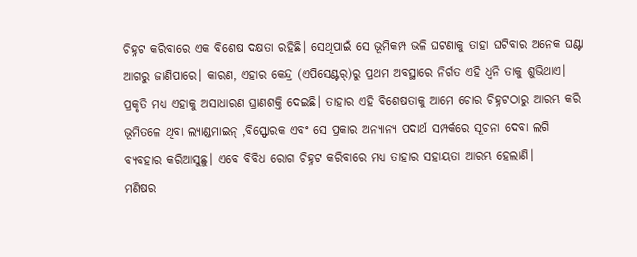ଚିହ୍ନଟ କରିବାରେ ଏକ ବିଶେଷ ଦକ୍ଷତା ରହିଛି। ସେଥିପାଇଁ ସେ ଭୂମିକମ୍ପ ଭଳି ଘଟଣାକୁ ତାହା ଘଟିବାର ଅନେକ ଘଣ୍ଟା ଆଗରୁ ଜାଣିପାରେ। କାରଣ, ଏହାର କେନ୍ଦ୍ର (ଏପିସେଣ୍ଟର୍)ରୁ ପ୍ରଥମ ଅବସ୍ଥାରେ ନିର୍ଗତ ଏହି ଧ୍ୱନି ତାକୁ ଶୁଭିଥାଏ। ପ୍ରକୃତି ମଧ୍ୟ ଏହାକୁ ଅସାଧାରଣ ଘ୍ରାଣଶକ୍ତି ଦେଇଛି। ତାହାର ଏହି ବିଶେଷତାକୁ ଆମେ ଚୋର ଚିହ୍ନଟଠାରୁ ଆରମ୍ଭ କରି ଭୂମିତଳେ ଥିବା ଲ୍ୟାଣ୍ଡମାଇନ୍ ,ବିସ୍ଫୋରକ ଏବଂ ସେ ପ୍ରକାର ଅନ୍ୟାନ୍ୟ ପଦାର୍ଥ ସମ୍ପର୍କରେ ସୂଚନା ଦେବା ଲଗି ବ୍ୟବହାର କରିଆସୁଛୁ। ଏବେ ବିବିଧ ରୋଗ ଚିହ୍ନଟ କରିବାରେ ମଧ୍ୟ ତାହାର ସହାୟତା ଆରମ୍ଭ ହେଲାଣି।
ମଣିଷର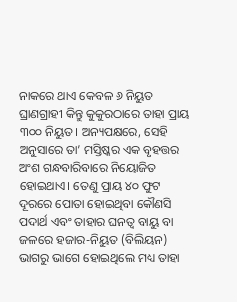ନାକରେ ଥାଏ କେବଳ ୬ ନିୟୁତ ଘ୍ରାଣଗ୍ରାହୀ କିନ୍ତୁ କୁକୁରଠାରେ ତାହା ପ୍ରାୟ ୩୦୦ ନିୟୁତ। ଅନ୍ୟପକ୍ଷରେ, ସେହି ଅନୁସାରେ ତା’ ମସ୍ତିଷ୍କର ଏକ ବୃହତ୍ତର ଅଂଶ ଗନ୍ଧବାରିବାରେ ନିୟୋଜିତ ହୋଇଥାଏ। ତେଣୁ ପ୍ରାୟ ୪୦ ଫୁଟ ଦୂରରେ ପୋତା ହୋଇଥିବା କୌଣସି ପଦାର୍ଥ ଏବଂ ତାହାର ଘନତ୍ୱ ବାୟୁ ବା ଜଳରେ ହଜାର-ନିୟୁତ (ବିଲିୟନ) ଭାଗରୁ ଭାଗେ ହୋଇଥିଲେ ମଧ୍ୟ ତାହା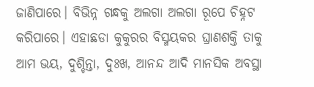ଜାଣିପାରେ। ବିଭିନ୍ନ ଗନ୍ଧକୁ ଅଲଗା ଅଲଗା ରୂପେ ଚିହ୍ନଟ କରିପାରେ। ଏହାଛଡା କୁକୁରର ବିସ୍ମୟକର ଘ୍ରାଣଶକ୍ତି ତାକୁ ଆମ ଭୟ, ଦୁଶ୍ଚିନ୍ତା, ଦୁଃଖ, ଆନନ୍ଦ ଆଦି ମାନସିକ ଅବସ୍ଥା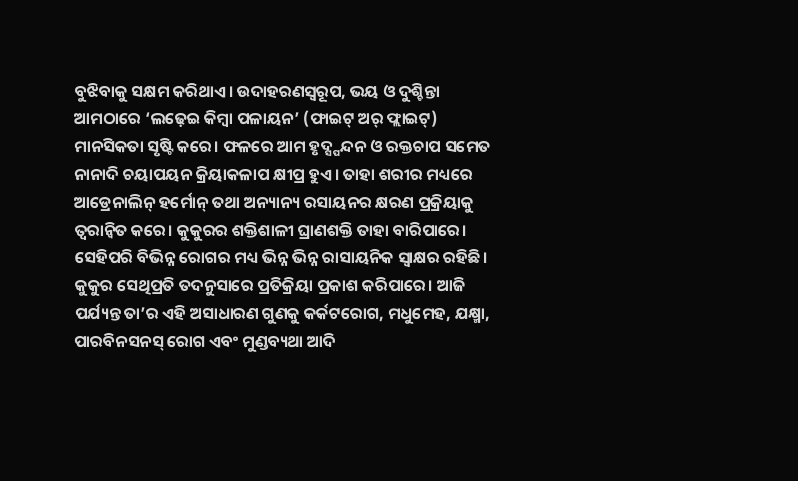ବୁଝିବାକୁ ସକ୍ଷମ କରିଥାଏ। ଉଦାହରଣସ୍ବରୂପ, ଭୟ ଓ ଦୁଶ୍ଚିନ୍ତା ଆମଠାରେ ‘ଲଢ଼େଇ କିମ୍ବା ପଳାୟନ’ (ଫାଇଟ୍ ଅର୍ ଫ୍ଲାଇଟ୍) ମାନସିକତା ସୃଷ୍ଟି କରେ। ଫଳରେ ଆମ ହୃଦ୍ସ୍ପନ୍ଦନ ଓ ରକ୍ତଚାପ ସମେତ ନାନାଦି ଚୟାପୟନ କ୍ରିୟାକଳାପ କ୍ଷୀପ୍ର ହୁଏ। ତାହା ଶରୀର ମଧ୍ୟରେ ଆଡ୍ରେନାଲିନ୍ ହର୍ମୋନ୍ ତଥା ଅନ୍ୟାନ୍ୟ ରସାୟନର କ୍ଷରଣ ପ୍ରକ୍ରିୟାକୁ ତ୍ୱରାନ୍ବିତ କରେ। କୁକୁରର ଶକ୍ତିଶାଳୀ ଘ୍ରାଣଶକ୍ତି ତାହା ବାରିପାରେ। ସେହିପରି ବିଭିନ୍ନ ରୋଗର ମଧ୍ୟ ଭିନ୍ନ ଭିନ୍ନ ରାସାୟନିକ ସ୍ବାକ୍ଷର ରହିଛି। କୁକୁର ସେଥିପ୍ରତି ତଦନୁସାରେ ପ୍ରତିକ୍ରିୟା ପ୍ରକାଶ କରିପାରେ। ଆଜି ପର୍ଯ୍ୟନ୍ତ ତା’ର ଏହି ଅସାଧାରଣ ଗୁଣକୁ କର୍କଟରୋଗ, ମଧୁମେହ, ଯକ୍ଷ୍ମା, ପାରବିନସନସ୍ ରୋଗ ଏବଂ ମୁଣ୍ଡବ୍ୟଥା ଆଦି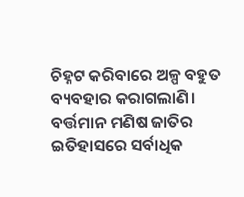ଚିହ୍ନଟ କରିବାରେ ଅଳ୍ପ ବହୁତ ବ୍ୟବହାର କରାଗଲାଣି। ବର୍ତ୍ତମାନ ମଣିଷ ଜାତିର ଇତିହାସରେ ସର୍ବାଧିକ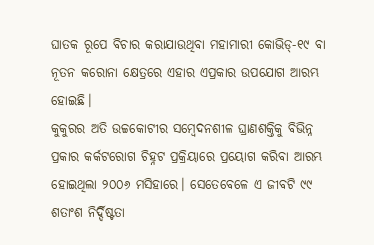ଘାତକ ରୂପେ ବିଚାର କରାଯାଉଥିବା ମହାମାରୀ କୋଭିଡ୍-୧୯ ବା ନୂତନ କରୋନା କ୍ଷେତ୍ରରେ ଏହାର ଏପ୍ରକାର ଉପଯୋଗ ଆରମ୍ଭ ହୋଇଛି।
କୁକୁରର ଅତି ଉଚ୍ଚକୋଟୀର ସମ୍ବେଦନଶୀଳ ଘ୍ରାଣଶକ୍ତିକୁ ବିଭିନ୍ନ ପ୍ରକାର କର୍କଟରୋଗ ଚିହ୍ନଟ ପ୍ରକ୍ରିୟାରେ ପ୍ରୟୋଗ କରିବା ଆରମ୍ଭ ହୋଇଥିଲା ୨୦୦୬ ମସିହାରେ। ସେତେବେଳେ ଏ ଜୀବଟି ୯୯ ଶତାଂଶ ନିର୍ଦ୍ଦିଷ୍ଟତା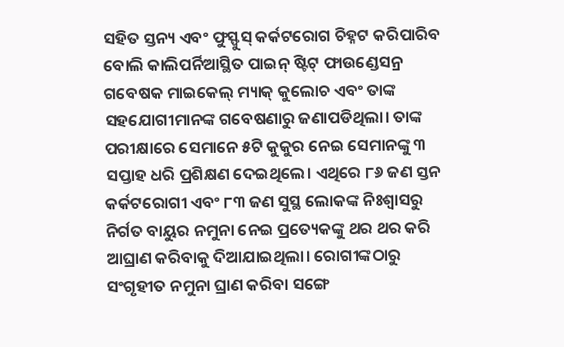ସହିତ ସ୍ତନ୍ୟ ଏବଂ ଫୁସ୍ଫୁସ୍ କର୍କଟରୋଗ ଚିହ୍ନଟ କରିପାରିବ ବୋଲି କାଲିପର୍ନିଆସ୍ଥିତ ପାଇନ୍ ଷ୍ଟିଟ୍ ଫାଉଣ୍ଡେସନ୍ର ଗବେଷକ ମାଇକେଲ୍ ମ୍ୟାକ୍ କୁଲୋଚ ଏବଂ ତାଙ୍କ ସହଯୋଗୀମାନଙ୍କ ଗବେଷଣାରୁ ଜଣାପଡିଥିଲା। ତାଙ୍କ ପରୀକ୍ଷାରେ ସେମାନେ ୫ଟି କୁକୁର ନେଇ ସେମାନଙ୍କୁ ୩ ସପ୍ତାହ ଧରି ପ୍ରଶିକ୍ଷଣ ଦେଇଥିଲେ। ଏଥିରେ ୮୬ ଜଣ ସ୍ତନ କର୍କଟରୋଗୀ ଏବଂ ୮୩ ଜଣ ସୁସ୍ଥ ଲୋକଙ୍କ ନିଃଶ୍ୱାସରୁ ନିର୍ଗତ ବାୟୁର ନମୁନା ନେଇ ପ୍ରତ୍ୟେକଙ୍କୁ ଥର ଥର କରି ଆଘ୍ରାଣ କରିବାକୁ ଦିଆଯାଇଥିଲା। ରୋଗୀଙ୍କଠାରୁ ସଂଗୃହୀତ ନମୁନା ଘ୍ରାଣ କରିବା ସଙ୍ଗେ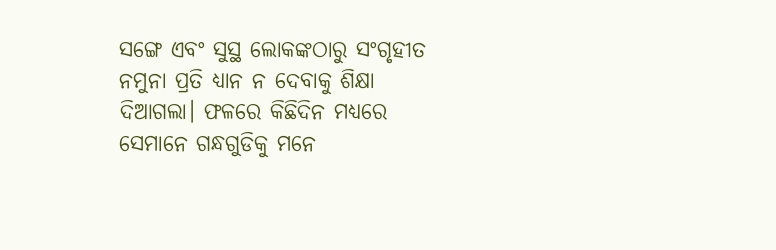ସଙ୍ଗେ ଏବଂ ସୁସ୍ଥ ଲୋକଙ୍କଠାରୁ ସଂଗୃହୀତ ନମୁନା ପ୍ରତି ଧ୍ୟାନ ନ ଦେବାକୁ ଶିକ୍ଷା ଦିଆଗଲା। ଫଳରେ କିଛିଦିନ ମଧ୍ୟରେ ସେମାନେ ଗନ୍ଧଗୁଡିକୁ ମନେ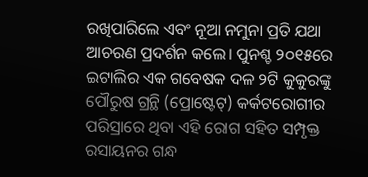ରଖିପାରିଲେ ଏବଂ ନୂଆ ନମୁନା ପ୍ରତି ଯଥା ଆଚରଣ ପ୍ରଦର୍ଶନ କଲେ। ପୁନଶ୍ଚ ୨୦୧୫ରେ ଇଟାଲିର ଏକ ଗବେଷକ ଦଳ ୨ଟି କୁକୁରଙ୍କୁ ପୌରୁଷ ଗ୍ରନ୍ଥି (ପ୍ରୋଷ୍ଟେଟ୍) କର୍କଟରୋଗୀର ପରିସ୍ରାରେ ଥିବା ଏହି ରୋଗ ସହିତ ସମ୍ପୃକ୍ତ ରସାୟନର ଗନ୍ଧ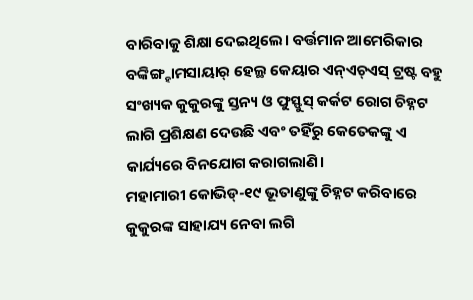ବାରିବାକୁ ଶିକ୍ଷା ଦେଇଥିଲେ। ବର୍ତ୍ତମାନ ଆମେରିକାର ବଙ୍କିଙ୍ଗ୍ହାମସାୟାର୍ ହେଲ୍ଥ କେୟାର ଏନ୍ଏଚ୍ଏସ୍ ଟ୍ରଷ୍ଟ ବହୁ ସଂଖ୍ୟକ କୁକୁରଙ୍କୁ ସ୍ତନ୍ୟ ଓ ଫୁସ୍ଫୁସ୍ କର୍କଟ ରୋଗ ଚିହ୍ନଟ ଲାଗି ପ୍ରଶିକ୍ଷଣ ଦେଉଛି ଏବଂ ତହିଁରୁ କେତେକଙ୍କୁ ଏ କାର୍ଯ୍ୟରେ ବିନଯୋଗ କରାଗଲାଣି।
ମହାମାରୀ କୋଭିଡ୍-୧୯ ଭୂତାଣୁଙ୍କୁ ଚିହ୍ନଟ କରିବାରେ କୁକୁରଙ୍କ ସାହାଯ୍ୟ ନେବା ଲଗି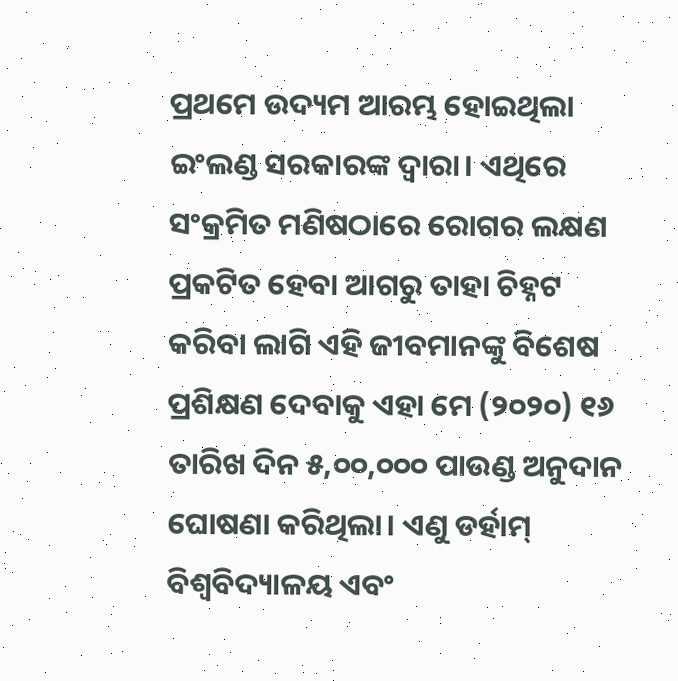ପ୍ରଥମେ ଉଦ୍ୟମ ଆରମ୍ଭ ହୋଇଥିଲା ଇଂଲଣ୍ଡ ସରକାରଙ୍କ ଦ୍ୱାରା। ଏଥିରେ ସଂକ୍ରମିତ ମଣିଷଠାରେ ରୋଗର ଲକ୍ଷଣ ପ୍ରକଟିତ ହେବା ଆଗରୁ ତାହା ଚିହ୍ନଟ କରିବା ଲାଗି ଏହି ଜୀବମାନଙ୍କୁ ବିଶେଷ ପ୍ରଶିକ୍ଷଣ ଦେବାକୁ ଏହା ମେ (୨୦୨୦) ୧୬ ତାରିଖ ଦିନ ୫,୦୦,୦୦୦ ପାଉଣ୍ଡ ଅନୁଦାନ ଘୋଷଣା କରିଥିଲା। ଏଣୁ ଡର୍ହାମ୍ ବିଶ୍ୱବିଦ୍ୟାଳୟ ଏବଂ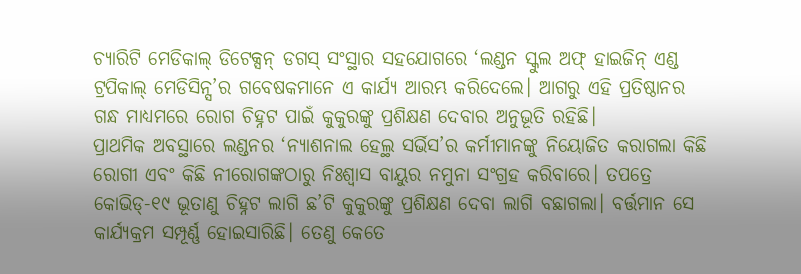ଚ୍ୟାରିଟି ମେଡିକାଲ୍ ଡିଟେକ୍ସନ୍ ଡଗସ୍ ସଂସ୍ଥାର ସହଯୋଗରେ ‘ଲଣ୍ଡନ ସ୍କୁଲ ଅଫ୍ ହାଇଜିନ୍ ଏଣ୍ଡ ଟ୍ରପିକାଲ୍ ମେଡିସିନ୍ସ’ର ଗବେଷକମାନେ ଏ କାର୍ଯ୍ୟ ଆରମ୍ଭ କରିଦେଲେ। ଆଗରୁ ଏହି ପ୍ରତିଷ୍ଠାନର ଗନ୍ଧ ମାଧ୍ୟମରେ ରୋଗ ଚିହ୍ନଟ ପାଇଁ କୁକୁରଙ୍କୁ ପ୍ରଶିକ୍ଷଣ ଦେବାର ଅନୁଭୂତି ରହିଛି।
ପ୍ରାଥମିକ ଅବସ୍ଥାରେ ଲଣ୍ଡନର ‘ନ୍ୟାଶନାଲ ହେଲ୍ଥ ସର୍ଭିସ’ର କର୍ମୀମାନଙ୍କୁ ନିୟୋଜିତ କରାଗଲା କିଛି ରୋଗୀ ଏବଂ କିଛି ନୀରୋଗଙ୍କଠାରୁ ନିଃଶ୍ୱାସ ବାୟୁର ନମୁନା ସଂଗ୍ରହ କରିବାରେ। ତପତ୍ରେ କୋଭିଡ୍-୧୯ ଭୂତାଣୁ ଚିହ୍ନଟ ଲାଗି ଛ’ଟି କୁକୁରଙ୍କୁ ପ୍ରଶିକ୍ଷଣ ଦେବା ଲାଗି ବଛାଗଲା। ବର୍ତ୍ତମାନ ସେ କାର୍ଯ୍ୟକ୍ରମ ସମ୍ପୂର୍ଣ୍ଣ ହୋଇସାରିଛି। ତେଣୁ କେତେ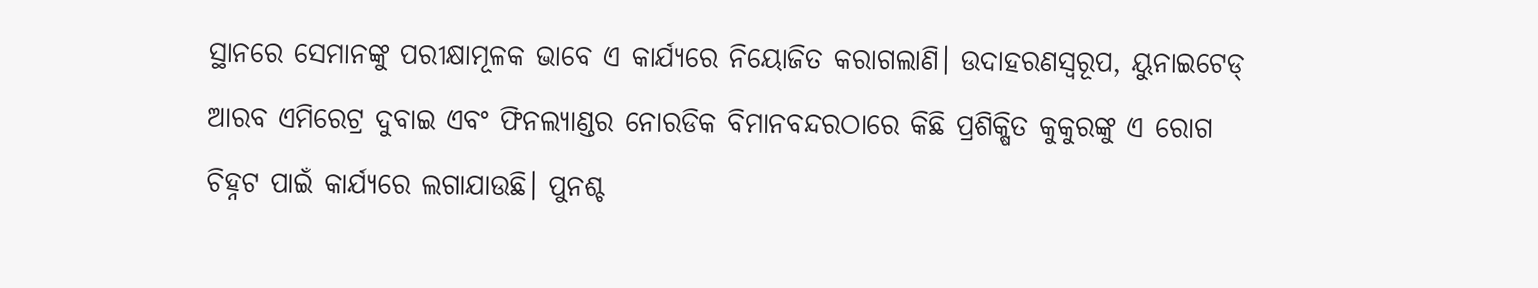ସ୍ଥାନରେ ସେମାନଙ୍କୁ ପରୀକ୍ଷାମୂଳକ ଭାବେ ଏ କାର୍ଯ୍ୟରେ ନିୟୋଜିତ କରାଗଲାଣି। ଉଦାହରଣସ୍ବରୂପ, ୟୁନାଇଟେଡ୍ ଆରବ ଏମିରେଟ୍ର ଦୁବାଇ ଏବଂ ଫିନଲ୍ୟାଣ୍ଡର ନୋରଡିକ ବିମାନବନ୍ଦରଠାରେ କିଛି ପ୍ରଶିକ୍ଷିତ କୁକୁରଙ୍କୁ ଏ ରୋଗ ଚିହ୍ନଟ ପାଇଁ କାର୍ଯ୍ୟରେ ଲଗାଯାଉଛି। ପୁନଶ୍ଚ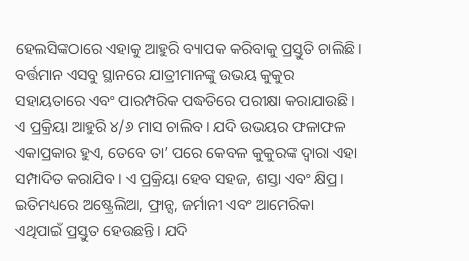ହେଲସିଙ୍କଠାରେ ଏହାକୁ ଆହୁରି ବ୍ୟାପକ କରିବାକୁ ପ୍ରସ୍ତୁତି ଚାଲିଛି।
ବର୍ତ୍ତମାନ ଏସବୁ ସ୍ଥାନରେ ଯାତ୍ରୀମାନଙ୍କୁ ଉଭୟ କୁକୁର ସହାୟତାରେ ଏବଂ ପାରମ୍ପରିକ ପଦ୍ଧତିରେ ପରୀକ୍ଷା କରାଯାଉଛି। ଏ ପ୍ରକ୍ରିୟା ଆହୁରି ୪/୬ ମାସ ଚାଲିବ। ଯଦି ଉଭୟର ଫଳାଫଳ ଏକାପ୍ରକାର ହୁଏ, ତେବେ ତା’ ପରେ କେବଳ କୁକୁରଙ୍କ ଦ୍ୱାରା ଏହା ସମ୍ପାଦିତ କରାଯିବ। ଏ ପ୍ରକ୍ରିୟା ହେବ ସହଜ, ଶସ୍ତା ଏବଂ କ୍ଷିପ୍ର। ଇତିମଧ୍ୟରେ ଅଷ୍ଟ୍ରେଲିଆ, ଫ୍ରାନ୍ସ, ଜର୍ମାନୀ ଏବଂ ଆମେରିକା ଏଥିପାଇଁ ପ୍ରସ୍ତୁତ ହେଉଛନ୍ତି। ଯଦି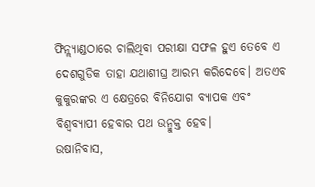ଫିନ୍ଲ୍ୟାଣ୍ଡଠାରେ ଚାଲିଥିବା ପରୀକ୍ଷା ସଫଳ ହୁଏ ତେବେ ଏ ଦେଶଗୁଡିକ ତାହା ଯଥାଶୀଘ୍ର ଆରମ୍ଭ କରିଦେବେ। ଅତଏବ କୁକୁରଙ୍କର ଏ କ୍ଷେତ୍ରରେ ବିନିଯୋଗ ବ୍ୟାପକ ଏବଂ ବିଶ୍ୱବ୍ୟାପୀ ହେବାର ପଥ ଉନ୍ମୁକ୍ତ ହେବ।
ଉଷାନିବାସ,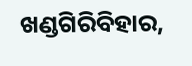ଖଣ୍ଡଗିରିବିହାର,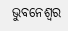ଭୁବନେଶ୍ୱର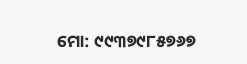ମୋ: ୯୯୩୭୯୮୫୭୬୭